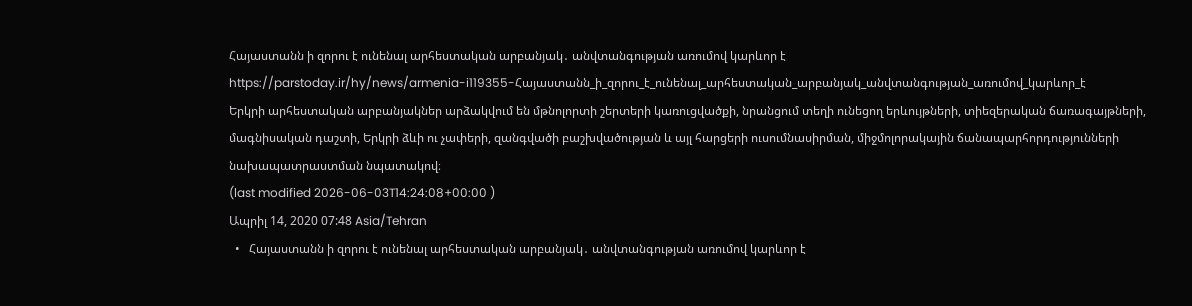Հայաստանն ի զորու է ունենալ արհեստական արբանյակ․ անվտանգության առումով կարևոր է
https://parstoday.ir/hy/news/armenia-i119355-Հայաստանն_ի_զորու_է_ունենալ_արհեստական_արբանյակ_անվտանգության_առումով_կարևոր_է
Երկրի արհեստական արբանյակներ արձակվում են մթնոլորտի շերտերի կառուցվածքի, նրանցում տեղի ունեցող երևույթների, տիեզերական ճառագայթների, մագնիսական դաշտի, Երկրի ձևի ու չափերի, զանգվածի բաշխվածության և այլ հարցերի ուսումնասիրման, միջմոլորակային ճանապարհորդությունների նախապատրաստման նպատակով։
(last modified 2026-06-03T14:24:08+00:00 )
Ապրիլ 14, 2020 07:48 Asia/Tehran
  •   Հայաստանն ի զորու է ունենալ արհեստական արբանյակ․ անվտանգության առումով կարևոր է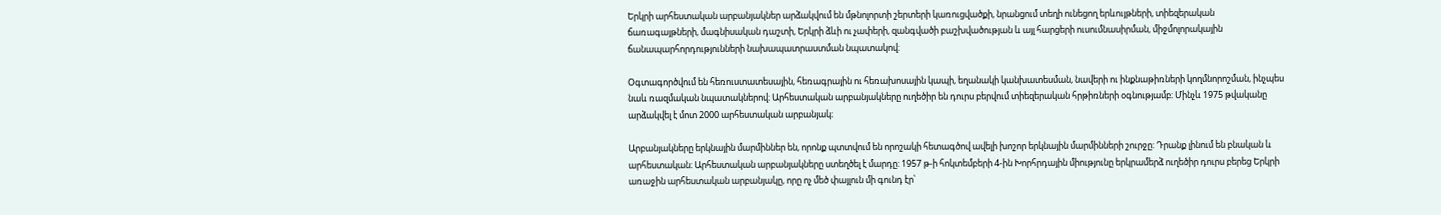Երկրի արհեստական արբանյակներ արձակվում են մթնոլորտի շերտերի կառուցվածքի, նրանցում տեղի ունեցող երևույթների, տիեզերական ճառագայթների, մագնիսական դաշտի, Երկրի ձևի ու չափերի, զանգվածի բաշխվածության և այլ հարցերի ուսումնասիրման, միջմոլորակային ճանապարհորդությունների նախապատրաստման նպատակով։

Օգտագործվում են հեռուստատեսային, հեռագրային ու հեռախոսային կապի, եղանակի կանխատեսման, նավերի ու ինքնաթիռների կողմնորոշման, ինչպես նաև ռազմական նպատակներով։ Արհեստական արբանյակները ուղեծիր են դուրս բերվում տիեզերական հրթիռների օգնությամբ։ Մինչև 1975 թվականը արձակվել է մոտ 2000 արհեստական արբանյակ։

Արբանյակները երկնային մարմիններ են, որոնք պտտվում են որոշակի հետագծով ավելի խոշոր երկնային մարմինների շուրջը: Դրանք լինում են բնական և արհեստական։ Արհեստական արբանյակները ստեղծել է մարդը: 1957 թ-ի հոկտեմբերի 4-ին Խորհրդային միությունը երկրամերձ ուղեծիր դուրս բերեց Երկրի առաջին արհեստական արբանյակը, որը ոչ մեծ փայլուն մի գունդ էր՝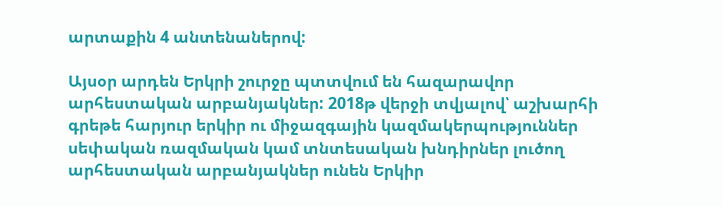արտաքին 4 անտենաներով:

Այսօր արդեն Երկրի շուրջը պտտվում են հազարավոր արհեստական արբանյակներ: 2018թ վերջի տվյալով՝ աշխարհի գրեթե հարյուր երկիր ու միջազգային կազմակերպություններ սեփական ռազմական կամ տնտեսական խնդիրներ լուծող արհեստական արբանյակներ ունեն Երկիր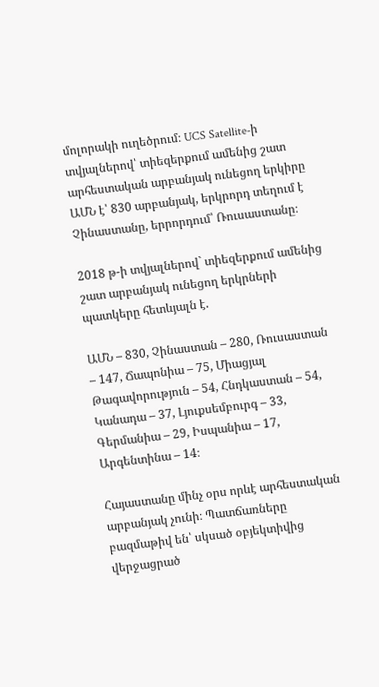մոլորակի ուղեծրում։ UCS Satellite-ի տվյալներով՝ տիեզերքում ամենից շատ արհեստական արբանյակ ունեցող երկիրը ԱՄՆ է՝ 830 արբանյակ, երկրորդ տեղում է Չինաստանը, երրորդում՝ Ռուսաստանը։

2018 թ-ի տվյալներով` տիեզերքում ամենից շատ արբանյակ ունեցող երկրների պատկերը հետևյալն է.

ԱՄՆ – 830, Չինաստան – 280, Ռուսաստան – 147, Ճապոնիա – 75, Միացյալ Թագավորություն – 54, Հնդկաստան – 54, Կանադա – 37, Լյուքսեմբուրգ – 33, Գերմանիա – 29, Իսպանիա – 17, Արգենտինա – 14։

Հայաստանը մինչ օրս որևէ արհեստական արբանյակ չունի։ Պատճառները բազմաթիվ են՝ սկսած օբյեկտիվից վերջացրած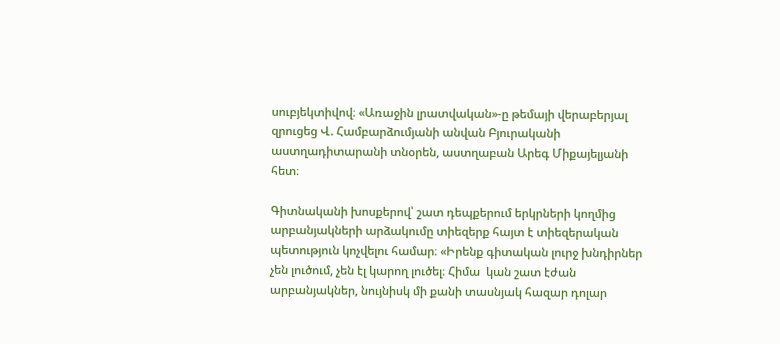սուբյեկտիվով։ «Առաջին լրատվական»-ը թեմայի վերաբերյալ զրուցեց Վ. Համբարձումյանի անվան Բյուրականի աստղադիտարանի տնօրեն, աստղաբան Արեգ Միքայելյանի հետ։

Գիտնականի խոսքերով՝ շատ դեպքերում երկրների կողմից արբանյակների արձակումը տիեզերք հայտ է տիեզերական պետություն կոչվելու համար։ «Իրենք գիտական լուրջ խնդիրներ չեն լուծում, չեն էլ կարող լուծել։ Հիմա  կան շատ էժան արբանյակներ, նույնիսկ մի քանի տասնյակ հազար դոլար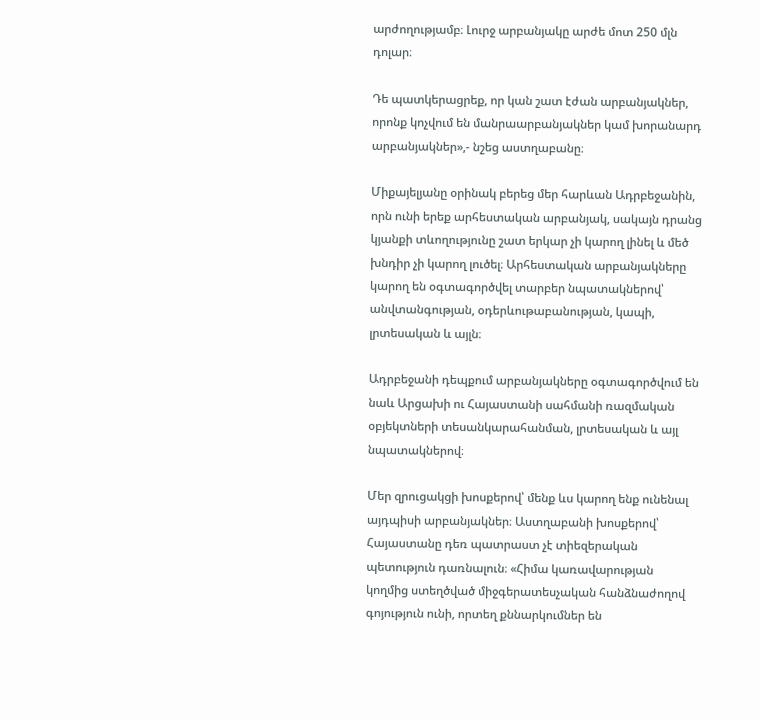արժողությամբ։ Լուրջ արբանյակը արժե մոտ 250 մլն դոլար։

Դե պատկերացրեք, որ կան շատ էժան արբանյակներ, որոնք կոչվում են մանրաարբանյակներ կամ խորանարդ արբանյակներ»,- նշեց աստղաբանը։

Միքայելյանը օրինակ բերեց մեր հարևան Ադրբեջանին, որն ունի երեք արհեստական արբանյակ, սակայն դրանց կյանքի տևողությունը շատ երկար չի կարող լինել և մեծ խնդիր չի կարող լուծել։ Արհեստական արբանյակները կարող են օգտագործվել տարբեր նպատակներով՝ անվտանգության, օդերևութաբանության, կապի, լրտեսական և այլն։

Ադրբեջանի դեպքում արբանյակները օգտագործվում են նաև Արցախի ու Հայաստանի սահմանի ռազմական օբյեկտների տեսանկարահանման, լրտեսական և այլ նպատակներով։

Մեր զրուցակցի խոսքերով՝ մենք ևս կարող ենք ունենալ այդպիսի արբանյակներ։ Աստղաբանի խոսքերով՝ Հայաստանը դեռ պատրաստ չէ տիեզերական պետություն դառնալուն։ «Հիմա կառավարության կողմից ստեղծված միջգերատեսչական հանձնաժողով գոյություն ունի, որտեղ քննարկումներ են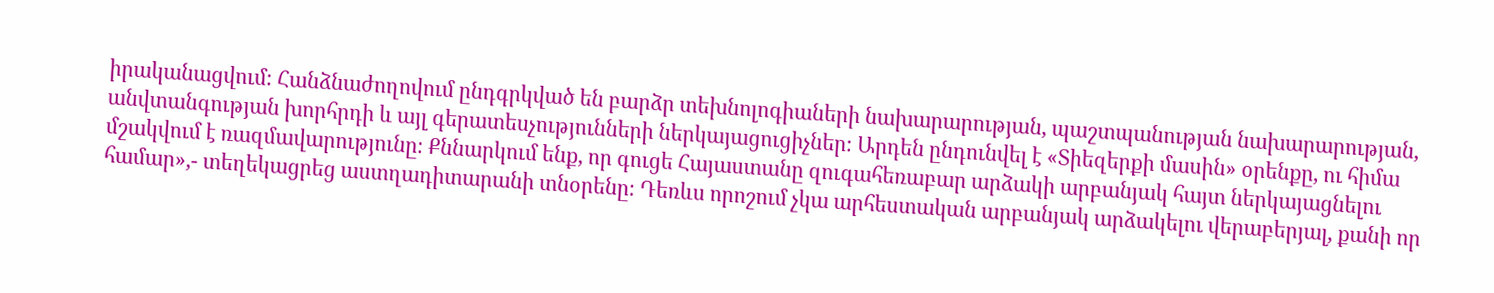իրականացվում։ Հանձնաժողովում ընդգրկված են բարձր տեխնոլոգիաների նախարարության, պաշտպանության նախարարության, անվտանգության խորհրդի և այլ գերատեսչությունների ներկայացուցիչներ։ Արդեն ընդունվել է «Տիեզերքի մասին» օրենքը, ու հիմա մշակվում է ռազմավարությունը։ Քննարկում ենք, որ գուցե Հայաստանը զուգահեռաբար արձակի արբանյակ հայտ ներկայացնելու համար»,- տեղեկացրեց աստղադիտարանի տնօրենը։ Դեռևս որոշում չկա արհեստական արբանյակ արձակելու վերաբերյալ, քանի որ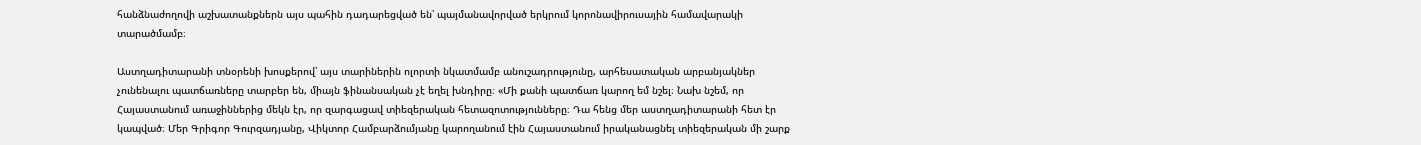հանձնաժողովի աշխատանքներն այս պահին դադարեցված են՝ պայմանավորված երկրում կորոնավիրուսային համավարակի տարածմամբ։

Աստղադիտարանի տնօրենի խոսքերով՝ այս տարիներին ոլորտի նկատմամբ անուշադրությունը, արհեսատական արբանյակներ չունենալու պատճառները տարբեր են, միայն ֆինանսական չէ եղել խնդիրը։ «Մի քանի պատճառ կարող եմ նշել։ Նախ նշեմ, որ Հայաստանում առաջիններից մեկն էր, որ զարգացավ տիեզերական հետազոտությունները։ Դա հենց մեր աստղադիտարանի հետ էր կապված։ Մեր Գրիգոր Գուրզադյանը, Վիկտոր Համբարձումյանը կարողանում էին Հայաստանում իրականացնել տիեզերական մի շարք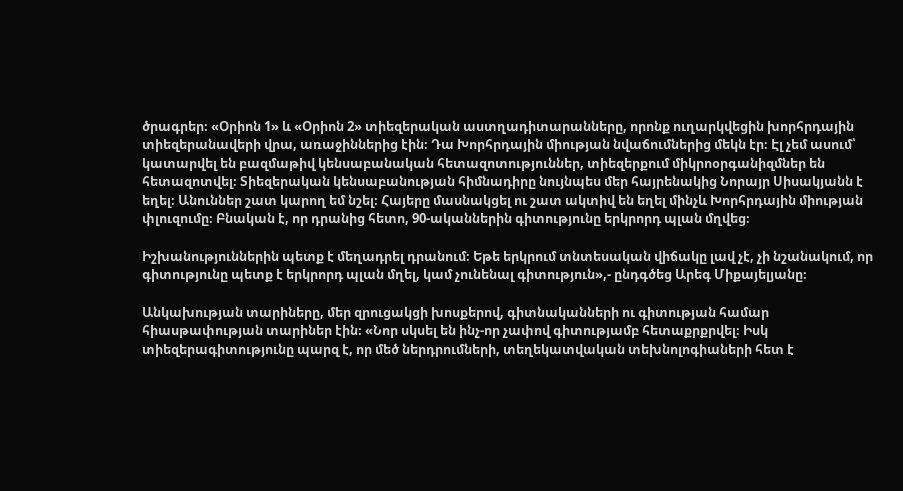ծրագրեր։ «Օրիոն 1» և «Օրիոն 2» տիեզերական աստղադիտարանները, որոնք ուղարկվեցին խորհրդային տիեզերանավերի վրա, առաջիններից էին։ Դա Խորհրդային միության նվաճումներից մեկն էր։ Էլ չեմ ասում՝ կատարվել են բազմաթիվ կենսաբանական հետազոտություններ, տիեզերքում միկրոօրգանիզմներ են հետազոտվել։ Տիեզերական կենսաբանության հիմնադիրը նույնպես մեր հայրենակից Նորայր Սիսակյանն է եղել։ Անուններ շատ կարող եմ նշել։ Հայերը մասնակցել ու շատ ակտիվ են եղել մինչև Խորհրդային միության փլուզումը։ Բնական է, որ դրանից հետո, 90-ականներին գիտությունը երկրորդ պլան մղվեց։

Իշխանություններին պետք է մեղադրել դրանում։ Եթե երկրում տնտեսական վիճակը լավ չէ, չի նշանակում, որ գիտությունը պետք է երկրորդ պլան մղել, կամ չունենալ գիտություն»,- ընդգծեց Արեգ Միքայելյանը։

Անկախության տարիները, մեր զրուցակցի խոսքերով, գիտնականների ու գիտության համար հիասթափության տարիներ էին։ «Նոր սկսել են ինչ-որ չափով գիտությամբ հետաքրքրվել։ Իսկ տիեզերագիտությունը պարզ է, որ մեծ ներդրումների, տեղեկատվական տեխնոլոգիաների հետ է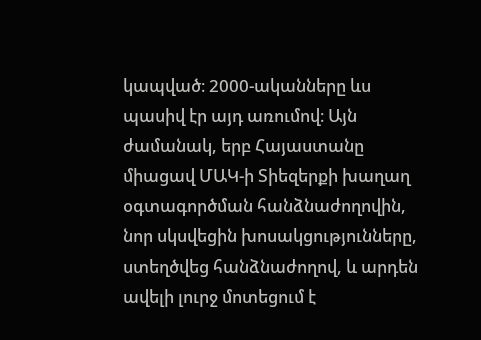կապված։ 2000-ականները ևս պասիվ էր այդ առումով։ Այն ժամանակ, երբ Հայաստանը միացավ ՄԱԿ-ի Տիեզերքի խաղաղ օգտագործման հանձնաժողովին, նոր սկսվեցին խոսակցությունները, ստեղծվեց հանձնաժողով, և արդեն ավելի լուրջ մոտեցում է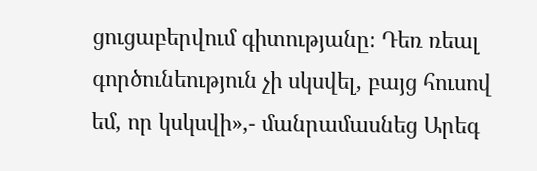ցուցաբերվում գիտությանը։ Դեռ ռեալ գործունեություն չի սկսվել, բայց հուսով եմ, որ կսկսվի»,- մանրամասնեց Արեգ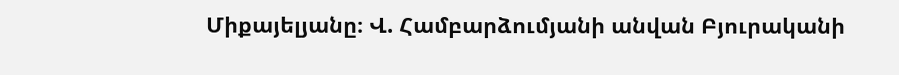Միքայելյանը։ Վ. Համբարձումյանի անվան Բյուրականի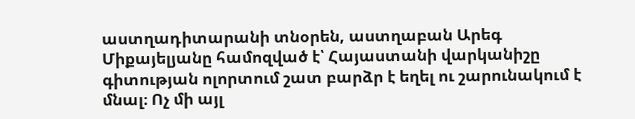աստղադիտարանի տնօրեն, աստղաբան Արեգ Միքայելյանը համոզված է՝ Հայաստանի վարկանիշը գիտության ոլորտում շատ բարձր է եղել ու շարունակում է մնալ։ Ոչ մի այլ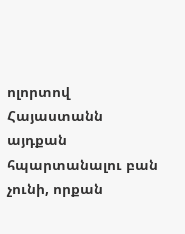ոլորտով Հայաստանն այդքան հպարտանալու բան չունի, որքան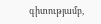գիտությամբ,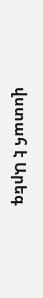վստահ է Արեգ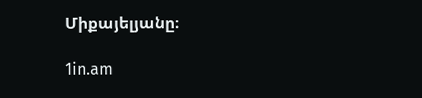Միքայելյանը։

1in.am